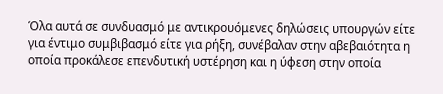Όλα αυτά σε συνδυασμό με αντικρουόμενες δηλώσεις υπουργών είτε για έντιμο συμβιβασμό είτε για ρήξη, συνέβαλαν στην αβεβαιότητα η οποία προκάλεσε επενδυτική υστέρηση και η ύφεση στην οποία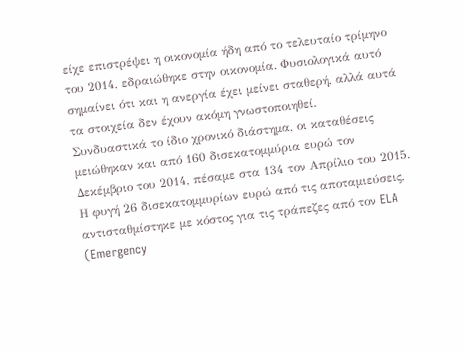είχε επιστρέψει η οικονομία ήδη από το τελευταίο τρίμηνο του 2014, εδραιώθηκε στην οικονομία. Φυσιολογικά αυτό σημαίνει ότι και η ανεργία έχει μείνει σταθερή, αλλά αυτά τα στοιχεία δεν έχουν ακόμη γνωστοποιηθεί.
Συνδυαστικά το ίδιο χρονικό διάστημα, οι καταθέσεις μειώθηκαν και από 160 δισεκατομμύρια ευρώ τον Δεκέμβριο του 2014, πέσαμε στα 134 τον Απρίλιο του 2015. Η φυγή 26 δισεκατομμυρίων ευρώ από τις αποταμιεύσεις, αντισταθμίστηκε με κόστος για τις τράπεζες από τον ELA (Emergency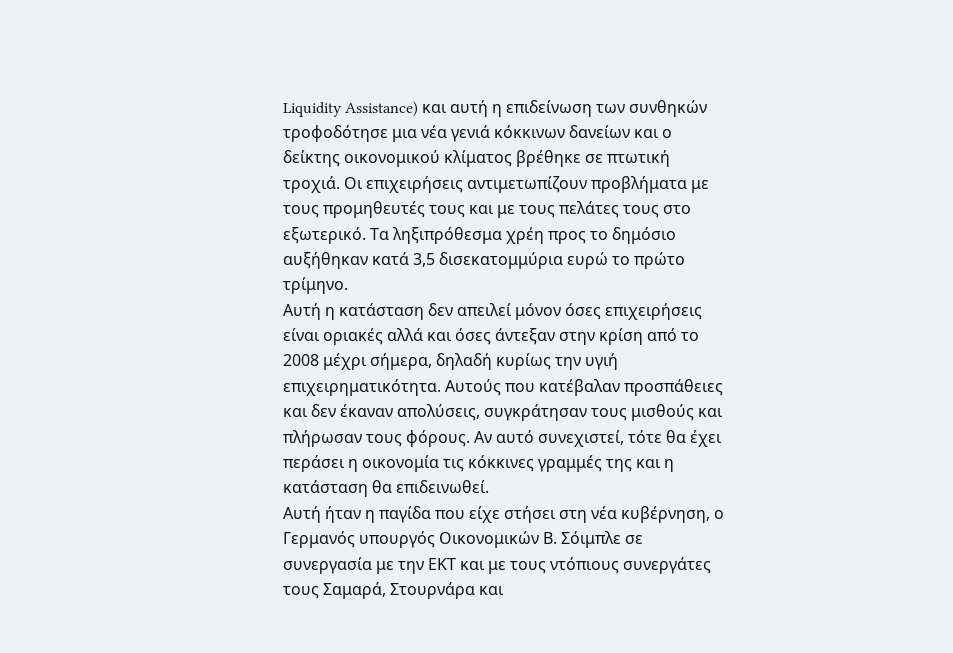Liquidity Assistance) και αυτή η επιδείνωση των συνθηκών τροφοδότησε μια νέα γενιά κόκκινων δανείων και ο δείκτης οικονομικού κλίματος βρέθηκε σε πτωτική τροχιά. Οι επιχειρήσεις αντιμετωπίζουν προβλήματα με τους προμηθευτές τους και με τους πελάτες τους στο εξωτερικό. Τα ληξιπρόθεσμα χρέη προς το δημόσιο αυξήθηκαν κατά 3,5 δισεκατομμύρια ευρώ το πρώτο τρίμηνο.
Αυτή η κατάσταση δεν απειλεί μόνον όσες επιχειρήσεις είναι οριακές αλλά και όσες άντεξαν στην κρίση από το 2008 μέχρι σήμερα, δηλαδή κυρίως την υγιή επιχειρηματικότητα. Αυτούς που κατέβαλαν προσπάθειες και δεν έκαναν απολύσεις, συγκράτησαν τους μισθούς και πλήρωσαν τους φόρους. Αν αυτό συνεχιστεί, τότε θα έχει περάσει η οικονομία τις κόκκινες γραμμές της και η κατάσταση θα επιδεινωθεί.
Αυτή ήταν η παγίδα που είχε στήσει στη νέα κυβέρνηση, ο Γερμανός υπουργός Οικονομικών Β. Σόιμπλε σε συνεργασία με την ΕΚΤ και με τους ντόπιους συνεργάτες τους Σαμαρά, Στουρνάρα και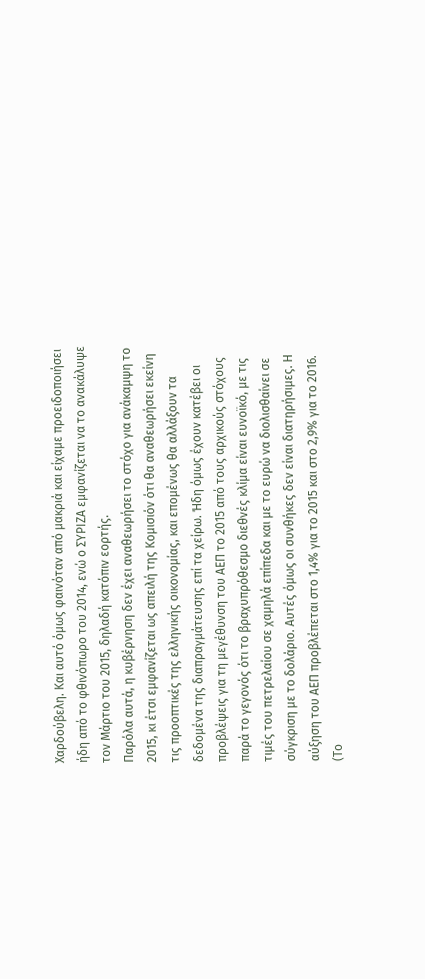Χαρδούβελη. Και αυτό όμως φαινόταν από μακριά και είχαμε προειδοποιήσει ήδη από το φθινόπωρο του 2014, ενώ ο ΣΥΡΙΖΑ εμφανίζεται να το ανακάλυψε τον Μάρτιο του 2015, δηλαδή κατόπιν εορτής.
Παρόλα αυτά, η κυβέρνηση δεν έχει αναθεωρήσει το στόχο για ανάκαμψη το 2015, κι έτσι εμφανίζεται ως απειλή της Κομισιόν ότι θα αναθεωρήσει εκείνη τις προοπτικές της ελληνικής οικονομίας, και επομένως θα αλλάξουν τα δεδομένα της διαπραγμάτευσης επί τα χείρω. Ήδη όμως έχουν κατέβει οι προβλέψεις για τη μεγέθυνση του ΑΕΠ το 2015 από τους αρχικούς στόχους παρά το γεγονός ότι το βραχυπρόθεσμο διεθνές κλίμα είναι ευνοϊκό, με τις τιμές του πετρελαίου σε χαμηλά επίπεδα και με το ευρώ να διολισθαίνει σε σύγκριση με το δολάριο. Αυτές όμως οι συνθήκες δεν είναι διατηρήσιμες. Η αύξηση του ΑΕΠ προβλέπεται στο 1,4% για το 2015 και στο 2,9% για το 2016. (Το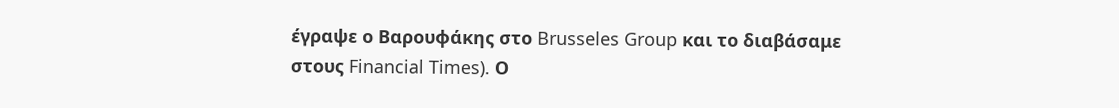έγραψε ο Βαρουφάκης στο Brusseles Group και το διαβάσαμε στους Financial Times). Ο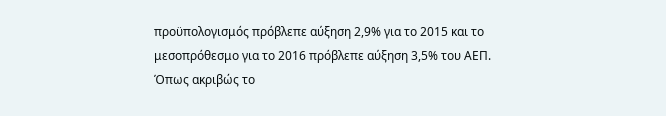προϋπολογισμός πρόβλεπε αύξηση 2,9% για το 2015 και το μεσοπρόθεσμο για το 2016 πρόβλεπε αύξηση 3,5% του ΑΕΠ.
Όπως ακριβώς το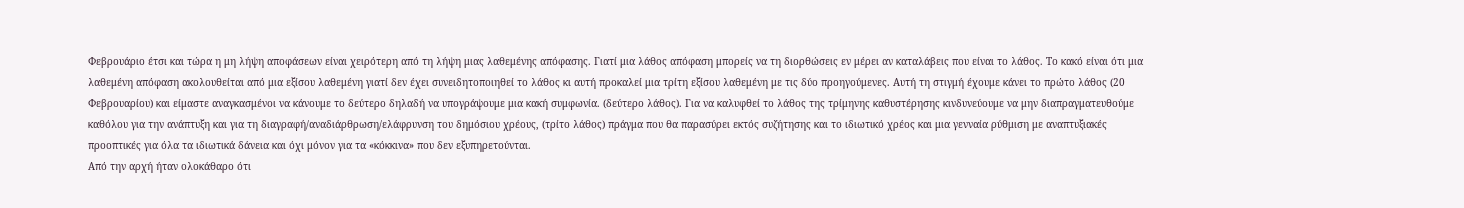Φεβρουάριο έτσι και τώρα η μη λήψη αποφάσεων είναι χειρότερη από τη λήψη μιας λαθεμένης απόφασης. Γιατί μια λάθος απόφαση μπορείς να τη διορθώσεις εν μέρει αν καταλάβεις που είναι το λάθος. Το κακό είναι ότι μια λαθεμένη απόφαση ακολουθείται από μια εξίσου λαθεμένη γιατί δεν έχει συνειδητοποιηθεί το λάθος κι αυτή προκαλεί μια τρίτη εξίσου λαθεμένη με τις δύο προηγούμενες. Αυτή τη στιγμή έχουμε κάνει το πρώτο λάθος (20 Φεβρουαρίου) και είμαστε αναγκασμένοι να κάνουμε το δεύτερο δηλαδή να υπογράψουμε μια κακή συμφωνία. (δεύτερο λάθος). Για να καλυφθεί το λάθος της τρίμηνης καθυστέρησης κινδυνεύουμε να μην διαπραγματευθούμε καθόλου για την ανάπτυξη και για τη διαγραφή/αναδιάρθρωση/ελάφρυνση του δημόσιου χρέους, (τρίτο λάθος) πράγμα που θα παρασύρει εκτός συζήτησης και το ιδιωτικό χρέος και μια γενναία ρύθμιση με αναπτυξιακές προοπτικές για όλα τα ιδιωτικά δάνεια και όχι μόνον για τα «κόκκινα» που δεν εξυπηρετούνται.
Από την αρχή ήταν ολοκάθαρο ότι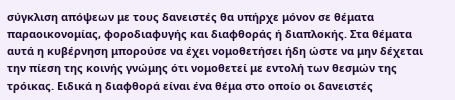σύγκλιση απόψεων με τους δανειστές θα υπήρχε μόνον σε θέματα παραοικονομίας, φοροδιαφυγής και διαφθοράς ή διαπλοκής. Στα θέματα αυτά η κυβέρνηση μπορούσε να έχει νομοθετήσει ήδη ώστε να μην δέχεται την πίεση της κοινής γνώμης ότι νομοθετεί με εντολή των θεσμών της τρόικας. Ειδικά η διαφθορά είναι ένα θέμα στο οποίο οι δανειστές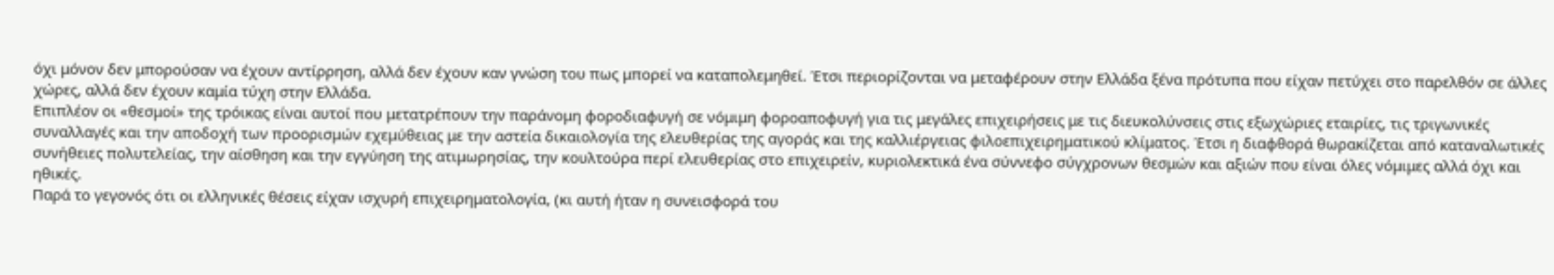όχι μόνον δεν μπορούσαν να έχουν αντίρρηση, αλλά δεν έχουν καν γνώση του πως μπορεί να καταπολεμηθεί. Έτσι περιορίζονται να μεταφέρουν στην Ελλάδα ξένα πρότυπα που είχαν πετύχει στο παρελθόν σε άλλες χώρες, αλλά δεν έχουν καμία τύχη στην Ελλάδα.
Επιπλέον οι «θεσμοί» της τρόικας είναι αυτοί που μετατρέπουν την παράνομη φοροδιαφυγή σε νόμιμη φοροαποφυγή για τις μεγάλες επιχειρήσεις με τις διευκολύνσεις στις εξωχώριες εταιρίες, τις τριγωνικές συναλλαγές και την αποδοχή των προορισμών εχεμύθειας με την αστεία δικαιολογία της ελευθερίας της αγοράς και της καλλιέργειας φιλοεπιχειρηματικού κλίματος. Έτσι η διαφθορά θωρακίζεται από καταναλωτικές συνήθειες πολυτελείας, την αίσθηση και την εγγύηση της ατιμωρησίας, την κουλτούρα περί ελευθερίας στο επιχειρείν, κυριολεκτικά ένα σύννεφο σύγχρονων θεσμών και αξιών που είναι όλες νόμιμες αλλά όχι και ηθικές.
Παρά το γεγονός ότι οι ελληνικές θέσεις είχαν ισχυρή επιχειρηματολογία, (κι αυτή ήταν η συνεισφορά του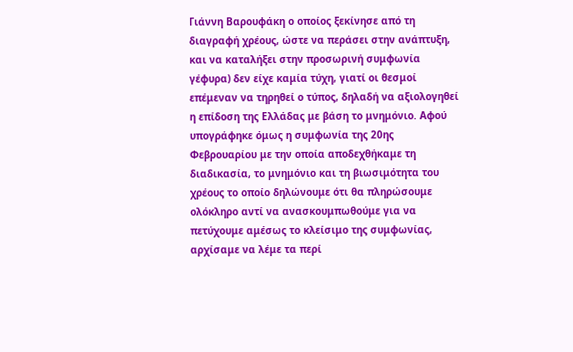Γιάννη Βαρουφάκη ο οποίος ξεκίνησε από τη διαγραφή χρέους, ώστε να περάσει στην ανάπτυξη, και να καταλήξει στην προσωρινή συμφωνία γέφυρα) δεν είχε καμία τύχη, γιατί οι θεσμοί επέμεναν να τηρηθεί ο τύπος, δηλαδή να αξιολογηθεί η επίδοση της Ελλάδας με βάση το μνημόνιο. Αφού υπογράφηκε όμως η συμφωνία της 20ης Φεβρουαρίου με την οποία αποδεχθήκαμε τη διαδικασία, το μνημόνιο και τη βιωσιμότητα του χρέους το οποίο δηλώνουμε ότι θα πληρώσουμε ολόκληρο αντί να ανασκουμπωθούμε για να πετύχουμε αμέσως το κλείσιμο της συμφωνίας, αρχίσαμε να λέμε τα περί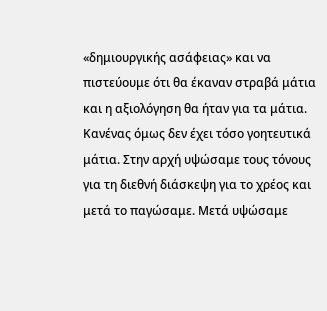«δημιουργικής ασάφειας» και να πιστεύουμε ότι θα έκαναν στραβά μάτια και η αξιολόγηση θα ήταν για τα μάτια. Κανένας όμως δεν έχει τόσο γοητευτικά μάτια. Στην αρχή υψώσαμε τους τόνους για τη διεθνή διάσκεψη για το χρέος και μετά το παγώσαμε. Μετά υψώσαμε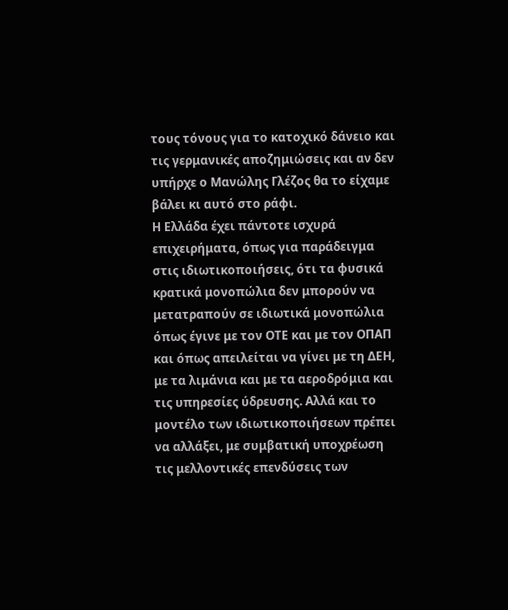τους τόνους για το κατοχικό δάνειο και τις γερμανικές αποζημιώσεις και αν δεν υπήρχε ο Μανώλης Γλέζος θα το είχαμε βάλει κι αυτό στο ράφι.
Η Ελλάδα έχει πάντοτε ισχυρά επιχειρήματα, όπως για παράδειγμα στις ιδιωτικοποιήσεις, ότι τα φυσικά κρατικά μονοπώλια δεν μπορούν να μετατραπούν σε ιδιωτικά μονοπώλια όπως έγινε με τον ΟΤΕ και με τον ΟΠΑΠ και όπως απειλείται να γίνει με τη ΔΕΗ, με τα λιμάνια και με τα αεροδρόμια και τις υπηρεσίες ύδρευσης. Αλλά και το μοντέλο των ιδιωτικοποιήσεων πρέπει να αλλάξει, με συμβατική υποχρέωση τις μελλοντικές επενδύσεις των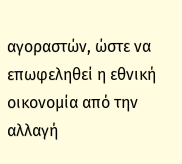αγοραστών, ώστε να επωφεληθεί η εθνική οικονομία από την αλλαγή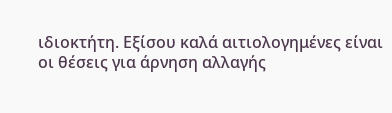ιδιοκτήτη. Εξίσου καλά αιτιολογημένες είναι οι θέσεις για άρνηση αλλαγής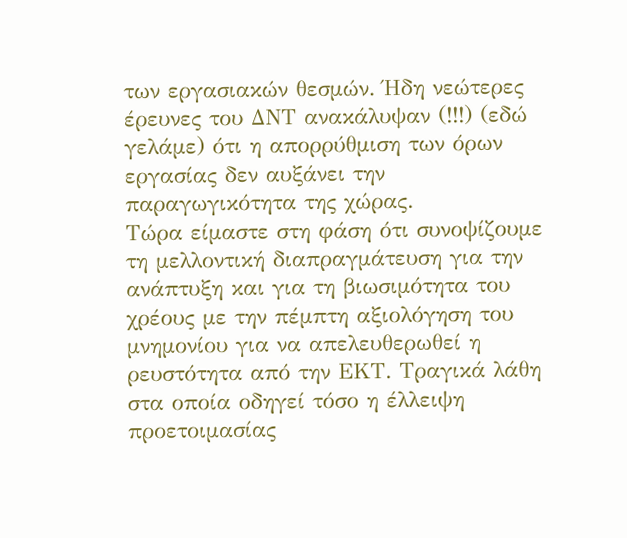των εργασιακών θεσμών. Ήδη νεώτερες έρευνες του ΔΝΤ ανακάλυψαν (!!!) (εδώ γελάμε) ότι η απορρύθμιση των όρων εργασίας δεν αυξάνει την παραγωγικότητα της χώρας.
Τώρα είμαστε στη φάση ότι συνοψίζουμε τη μελλοντική διαπραγμάτευση για την ανάπτυξη και για τη βιωσιμότητα του χρέους με την πέμπτη αξιολόγηση του μνημονίου για να απελευθερωθεί η ρευστότητα από την ΕΚΤ. Τραγικά λάθη στα οποία οδηγεί τόσο η έλλειψη προετοιμασίας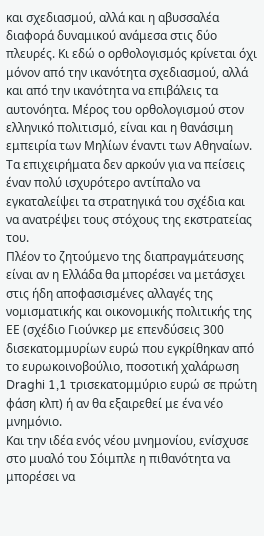και σχεδιασμού, αλλά και η αβυσσαλέα διαφορά δυναμικού ανάμεσα στις δύο πλευρές. Κι εδώ ο ορθολογισμός κρίνεται όχι μόνον από την ικανότητα σχεδιασμού, αλλά και από την ικανότητα να επιβάλεις τα αυτονόητα. Μέρος του ορθολογισμού στον ελληνικό πολιτισμό, είναι και η θανάσιμη εμπειρία των Μηλίων έναντι των Αθηναίων. Τα επιχειρήματα δεν αρκούν για να πείσεις έναν πολύ ισχυρότερο αντίπαλο να εγκαταλείψει τα στρατηγικά του σχέδια και να ανατρέψει τους στόχους της εκστρατείας του.
Πλέον το ζητούμενο της διαπραγμάτευσης είναι αν η Ελλάδα θα μπορέσει να μετάσχει στις ήδη αποφασισμένες αλλαγές της νομισματικής και οικονομικής πολιτικής της ΕΕ (σχέδιο Γιούνκερ με επενδύσεις 300 δισεκατομμυρίων ευρώ που εγκρίθηκαν από το ευρωκοινοβούλιο, ποσοτική χαλάρωση Draghi 1,1 τρισεκατομμύριο ευρώ σε πρώτη φάση κλπ) ή αν θα εξαιρεθεί με ένα νέο μνημόνιο.
Και την ιδέα ενός νέου μνημονίου, ενίσχυσε στο μυαλό του Σόιμπλε η πιθανότητα να μπορέσει να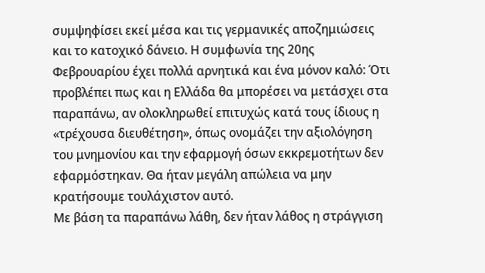συμψηφίσει εκεί μέσα και τις γερμανικές αποζημιώσεις και το κατοχικό δάνειο. Η συμφωνία της 20ης Φεβρουαρίου έχει πολλά αρνητικά και ένα μόνον καλό: Ότι προβλέπει πως και η Ελλάδα θα μπορέσει να μετάσχει στα παραπάνω, αν ολοκληρωθεί επιτυχώς κατά τους ίδιους η «τρέχουσα διευθέτηση», όπως ονομάζει την αξιολόγηση του μνημονίου και την εφαρμογή όσων εκκρεμοτήτων δεν εφαρμόστηκαν. Θα ήταν μεγάλη απώλεια να μην κρατήσουμε τουλάχιστον αυτό.
Με βάση τα παραπάνω λάθη, δεν ήταν λάθος η στράγγιση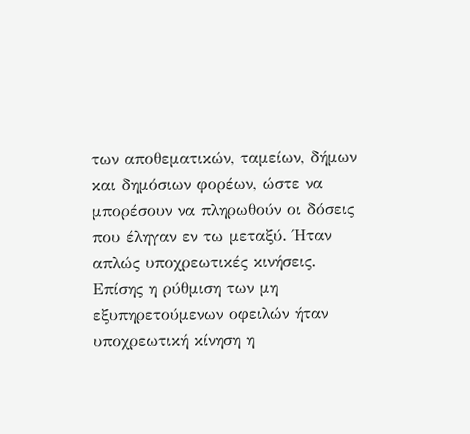των αποθεματικών, ταμείων, δήμων και δημόσιων φορέων, ώστε να μπορέσουν να πληρωθούν οι δόσεις που έληγαν εν τω μεταξύ. Ήταν απλώς υποχρεωτικές κινήσεις. Επίσης η ρύθμιση των μη εξυπηρετούμενων οφειλών ήταν υποχρεωτική κίνηση η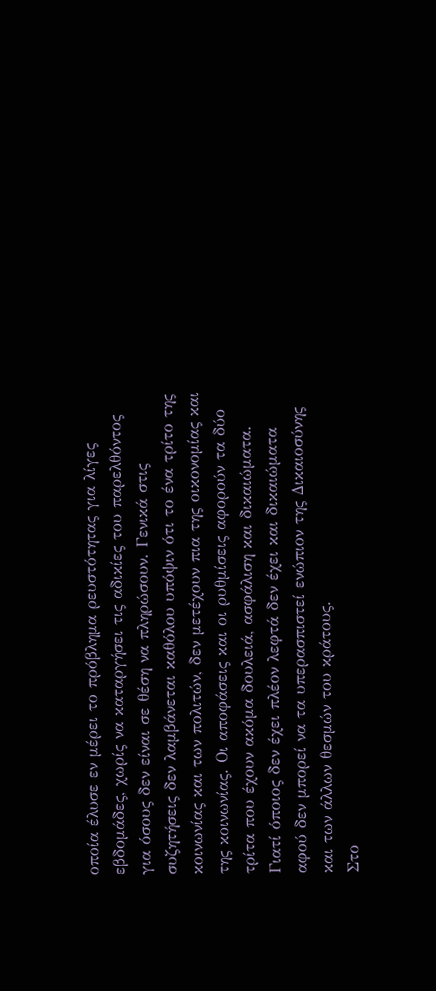οποία έλυσε εν μέρει το πρόβλημα ρευστότητας για λίγες εβδομάδες, χωρίς να καταργήσει τις αδικίες του παρελθόντος για όσους δεν είναι σε θέση να πληρώσουν. Γενικά στις συζητήσεις δεν λαμβάνεται καθόλου υπόψιν ότι το ένα τρίτο της κοινωνίας και των πολιτών, δεν μετέχουν πια της οικονομίας και της κοινωνίας. Οι αποφάσεις και οι ρυθμίσεις αφορούν τα δύο τρίτα που έχουν ακόμα δουλειά, ασφάλιση και δικαιώματα. Γιατί όποιος δεν έχει πλέον λεφτά δεν έχει και δικαιώματα αφού δεν μπορεί να τα υπερασπιστεί ενώπιον της Δικαιοσύνης και των άλλων θεσμών του κράτους.
Στο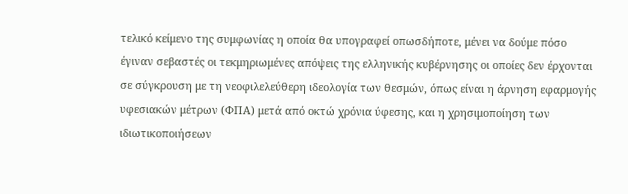τελικό κείμενο της συμφωνίας η οποία θα υπογραφεί οπωσδήποτε, μένει να δούμε πόσο έγιναν σεβαστές οι τεκμηριωμένες απόψεις της ελληνικής κυβέρνησης οι οποίες δεν έρχονται σε σύγκρουση με τη νεοφιλελεύθερη ιδεολογία των θεσμών, όπως είναι η άρνηση εφαρμογής υφεσιακών μέτρων (ΦΠΑ) μετά από οκτώ χρόνια ύφεσης, και η χρησιμοποίηση των ιδιωτικοποιήσεων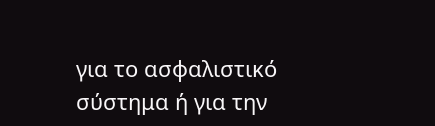για το ασφαλιστικό σύστημα ή για την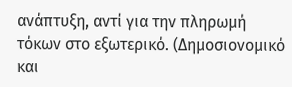ανάπτυξη, αντί για την πληρωμή τόκων στο εξωτερικό. (Δημοσιονομικό και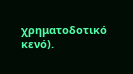χρηματοδοτικό κενό).